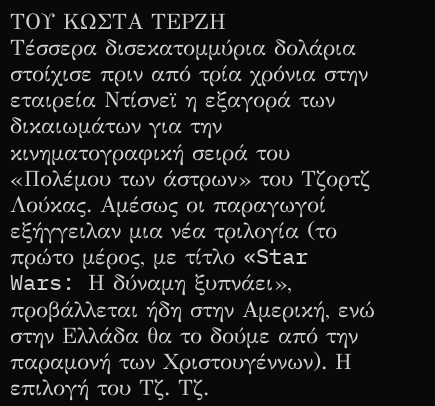ΤΟΥ ΚΩΣΤΑ ΤΕΡΖΗ
Τέσσερα δισεκατομμύρια δολάρια στοίχισε πριν από τρία χρόνια στην εταιρεία Ντίσνεϊ η εξαγορά των δικαιωμάτων για την κινηματογραφική σειρά του «Πολέμου των άστρων» του Τζορτζ Λούκας. Αμέσως οι παραγωγοί εξήγγειλαν μια νέα τριλογία (το πρώτο μέρος, με τίτλο «Star Wars: Η δύναμη ξυπνάει», προβάλλεται ήδη στην Αμερική, ενώ στην Ελλάδα θα το δούμε από την παραμονή των Χριστουγέννων). Η επιλογή του Τζ. Τζ.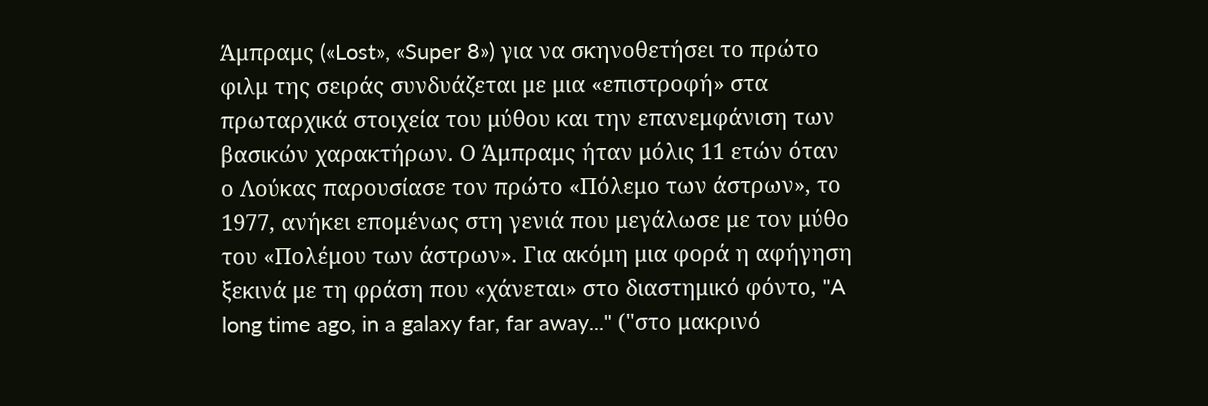Άμπραμς («Lost», «Super 8») για να σκηνοθετήσει το πρώτο φιλμ της σειράς συνδυάζεται με μια «επιστροφή» στα πρωταρχικά στοιχεία του μύθου και την επανεμφάνιση των βασικών χαρακτήρων. Ο Άμπραμς ήταν μόλις 11 ετών όταν ο Λούκας παρουσίασε τον πρώτο «Πόλεμο των άστρων», το 1977, ανήκει επομένως στη γενιά που μεγάλωσε με τον μύθο του «Πολέμου των άστρων». Για ακόμη μια φορά η αφήγηση ξεκινά με τη φράση που «χάνεται» στο διαστημικό φόντο, "A long time ago, in a galaxy far, far away..." ("στο μακρινό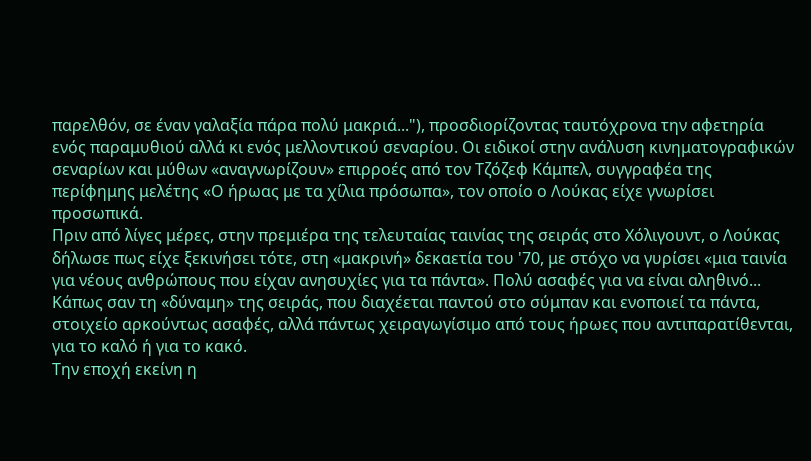παρελθόν, σε έναν γαλαξία πάρα πολύ μακριά..."), προσδιορίζοντας ταυτόχρονα την αφετηρία ενός παραμυθιού αλλά κι ενός μελλοντικού σεναρίου. Οι ειδικοί στην ανάλυση κινηματογραφικών σεναρίων και μύθων «αναγνωρίζουν» επιρροές από τον Τζόζεφ Κάμπελ, συγγραφέα της περίφημης μελέτης «Ο ήρωας με τα χίλια πρόσωπα», τον οποίο ο Λούκας είχε γνωρίσει προσωπικά.
Πριν από λίγες μέρες, στην πρεμιέρα της τελευταίας ταινίας της σειράς στο Χόλιγουντ, ο Λούκας δήλωσε πως είχε ξεκινήσει τότε, στη «μακρινή» δεκαετία του '70, με στόχο να γυρίσει «μια ταινία για νέους ανθρώπους που είχαν ανησυχίες για τα πάντα». Πολύ ασαφές για να είναι αληθινό... Κάπως σαν τη «δύναμη» της σειράς, που διαχέεται παντού στο σύμπαν και ενοποιεί τα πάντα, στοιχείο αρκούντως ασαφές, αλλά πάντως χειραγωγίσιμο από τους ήρωες που αντιπαρατίθενται, για το καλό ή για το κακό.
Την εποχή εκείνη η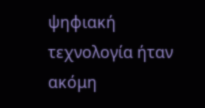ψηφιακή τεχνολογία ήταν ακόμη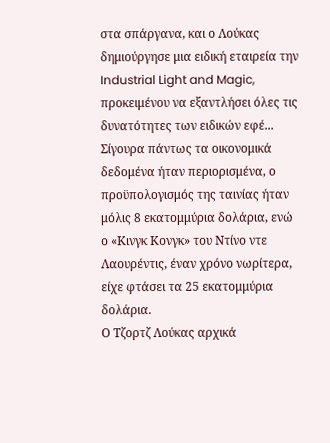στα σπάργανα, και ο Λούκας δημιούργησε μια ειδική εταιρεία την Industrial Light and Magic, προκειμένου να εξαντλήσει όλες τις δυνατότητες των ειδικών εφέ... Σίγουρα πάντως τα οικονομικά δεδομένα ήταν περιορισμένα, ο προϋπολογισμός της ταινίας ήταν μόλις 8 εκατομμύρια δολάρια, ενώ ο «Κινγκ Κονγκ» του Ντίνο ντε Λαουρέντις, έναν χρόνο νωρίτερα, είχε φτάσει τα 25 εκατομμύρια δολάρια.
Ο Τζορτζ Λούκας αρχικά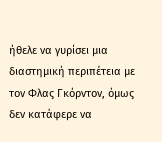ήθελε να γυρίσει μια διαστημική περιπέτεια με τον Φλας Γκόρντον, όμως δεν κατάφερε να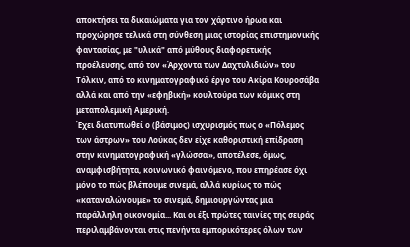αποκτήσει τα δικαιώματα για τον χάρτινο ήρωα και προχώρησε τελικά στη σύνθεση μιας ιστορίας επιστημονικής φαντασίας, με "υλικά" από μύθους διαφορετικής προέλευσης, από τον «Άρχοντα των Δαχτυλιδιών» του Τόλκιν, από το κινηματογραφικό έργο του Ακίρα Κουροσάβα αλλά και από την «εφηβική» κουλτούρα των κόμικς στη μεταπολεμική Αμερική.
Έχει διατυπωθεί ο (βάσιμος) ισχυρισμός πως ο «Πόλεμος των άστρων» του Λούκας δεν είχε καθοριστική επίδραση στην κινηματογραφική «γλώσσα», αποτέλεσε, όμως, αναμφισβήτητα, κοινωνικό φαινόμενο, που επηρέασε όχι μόνο το πώς βλέπουμε σινεμά, αλλά κυρίως το πώς «καταναλώνουμε» το σινεμά, δημιουργώντας μια παράλληλη οικονομία... Και οι έξι πρώτες ταινίες της σειράς περιλαμβάνονται στις πενήντα εμπορικότερες όλων των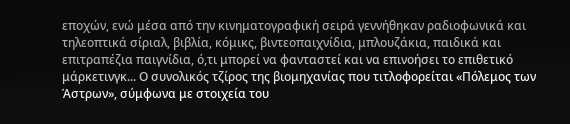εποχών, ενώ μέσα από την κινηματογραφική σειρά γεννήθηκαν ραδιοφωνικά και τηλεοπτικά σίριαλ, βιβλία, κόμικς, βιντεοπαιχνίδια, μπλουζάκια, παιδικά και επιτραπέζια παιγνίδια, ό,τι μπορεί να φανταστεί και να επινοήσει το επιθετικό μάρκετινγκ... Ο συνολικός τζίρος της βιομηχανίας που τιτλοφορείται «Πόλεμος των Άστρων», σύμφωνα με στοιχεία του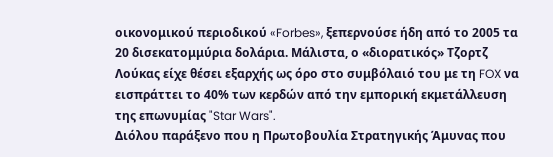οικονομικού περιοδικού «Forbes», ξεπερνούσε ήδη από το 2005 τα 20 δισεκατομμύρια δολάρια. Μάλιστα, ο «διορατικός» Τζορτζ Λούκας είχε θέσει εξαρχής ως όρο στο συμβόλαιό του με τη FOX να εισπράττει το 40% των κερδών από την εμπορική εκμετάλλευση της επωνυμίας "Star Wars".
Διόλου παράξενο που η Πρωτοβουλία Στρατηγικής Άμυνας που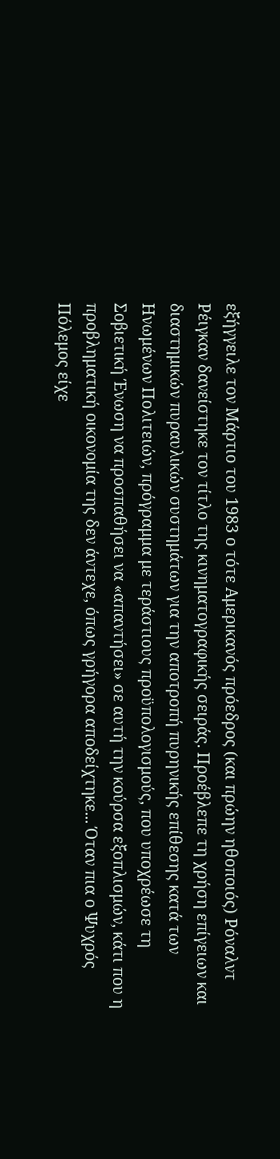εξήγγειλε τον Μάρτιο του 1983 ο τότε Αμερικανός πρόεδρος (και πρώην ηθοποιός) Ρόναλντ Ρέιγκαν δανείστηκε τον τίτλο της κινηματογραφικής σειράς. Προέβλεπε τη χρήση επίγειων και διαστημικών πυραυλικών συστημάτων για την αποτροπή πυρηνικής επίθεσης κατά των Ηνωμένων Πολιτειών, πρόγραμμα με τεράστιους προϋπολογισμούς, που υποχρέωσε τη Σοβιετική Ένωση να προσπαθήσει να «απαντήσει» σε αυτή την κούρσα εξοπλισμών, κάτι που η προβληματική οικονομία της δεν άντεχε, όπως γρήγορα αποδείχτηκε... Όταν πια ο Ψυχρός Πόλεμος είχε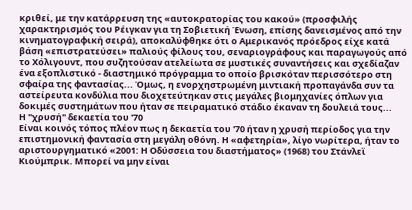κριθεί, με την κατάρρευση της «αυτοκρατορίας του κακού» (προσφιλής χαρακτηρισμός του Ρέιγκαν για τη Σοβιετική Ένωση, επίσης δανεισμένος από την κινηματογραφική σειρά), αποκαλύφθηκε ότι ο Αμερικανός πρόεδρος είχε κατά βάση «επιστρατεύσει» παλιούς φίλους του, σεναριογράφους και παραγωγούς από το Χόλιγουντ, που συζητούσαν ατελείωτα σε μυστικές συναντήσεις και σχεδίαζαν ένα εξοπλιστικό - διαστημικό πρόγραμμα το οποίο βρισκόταν περισσότερο στη σφαίρα της φαντασίας... Όμως, η ενορχηστρωμένη μιντιακή προπαγάνδα συν τα αστείρευτα κονδύλια που διοχετεύτηκαν στις μεγάλες βιομηχανίες όπλων για δοκιμές συστημάτων που ήταν σε πειραματικό στάδιο έκαναν τη δουλειά τους...
Η "χρυσή" δεκαετία του '70
Είναι κοινός τόπος πλέον πως η δεκαετία του '70 ήταν η χρυσή περίοδος για την επιστημονική φαντασία στη μεγάλη οθόνη. Η «αφετηρία», λίγο νωρίτερα, ήταν το αριστουργηματικό «2001: Η Οδύσσεια του διαστήματος» (1968) του Στάνλεϊ Κιούμπρικ. Μπορεί να μην είναι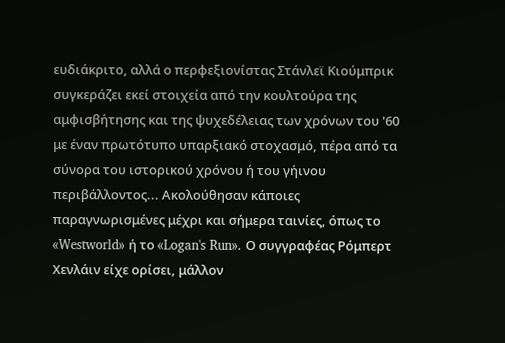ευδιάκριτο, αλλά ο περφεξιονίστας Στάνλεϊ Κιούμπρικ συγκεράζει εκεί στοιχεία από την κουλτούρα της αμφισβήτησης και της ψυχεδέλειας των χρόνων του '60 με έναν πρωτότυπο υπαρξιακό στοχασμό, πέρα από τα σύνορα του ιστορικού χρόνου ή του γήινου περιβάλλοντος... Ακολούθησαν κάποιες παραγνωρισμένες μέχρι και σήμερα ταινίες, όπως το «Westworld» ή το «Logan's Run». Ο συγγραφέας Ρόμπερτ Χενλάιν είχε ορίσει, μάλλον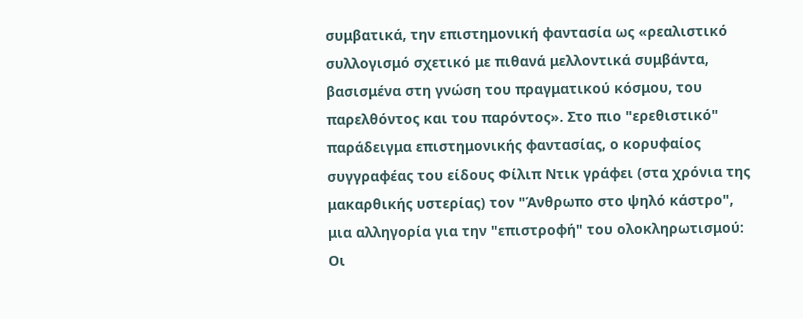συμβατικά, την επιστημονική φαντασία ως «ρεαλιστικό συλλογισμό σχετικό με πιθανά μελλοντικά συμβάντα, βασισμένα στη γνώση του πραγματικού κόσμου, του παρελθόντος και του παρόντος». Στο πιο "ερεθιστικό" παράδειγμα επιστημονικής φαντασίας, ο κορυφαίος συγγραφέας του είδους Φίλιπ Ντικ γράφει (στα χρόνια της μακαρθικής υστερίας) τον "Άνθρωπο στο ψηλό κάστρο", μια αλληγορία για την "επιστροφή" του ολοκληρωτισμού:
Οι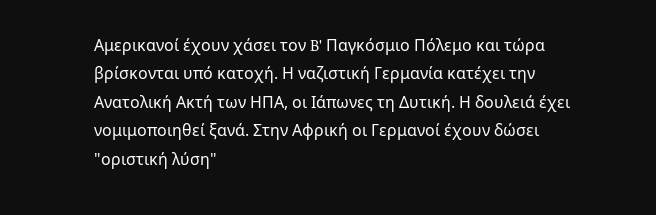Αμερικανοί έχουν χάσει τον B' Παγκόσμιο Πόλεμο και τώρα βρίσκονται υπό κατοχή. Η ναζιστική Γερμανία κατέχει την Ανατολική Ακτή των ΗΠΑ, οι Ιάπωνες τη Δυτική. Η δουλειά έχει νομιμοποιηθεί ξανά. Στην Αφρική οι Γερμανοί έχουν δώσει "οριστική λύση"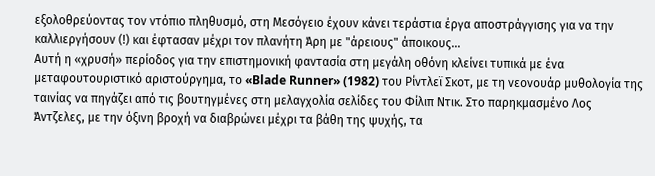εξολοθρεύοντας τον ντόπιο πληθυσμό, στη Μεσόγειο έχουν κάνει τεράστια έργα αποστράγγισης για να την καλλιεργήσουν (!) και έφτασαν μέχρι τον πλανήτη Άρη με "άρειους" άποικους...
Αυτή η «χρυσή» περίοδος για την επιστημονική φαντασία στη μεγάλη οθόνη κλείνει τυπικά με ένα μεταφουτουριστικό αριστούργημα, το «Blade Runner» (1982) του Ρίντλεϊ Σκοτ, με τη νεονουάρ μυθολογία της ταινίας να πηγάζει από τις βουτηγμένες στη μελαγχολία σελίδες του Φίλιπ Ντικ. Στο παρηκμασμένο Λος Άντζελες, με την όξινη βροχή να διαβρώνει μέχρι τα βάθη της ψυχής, τα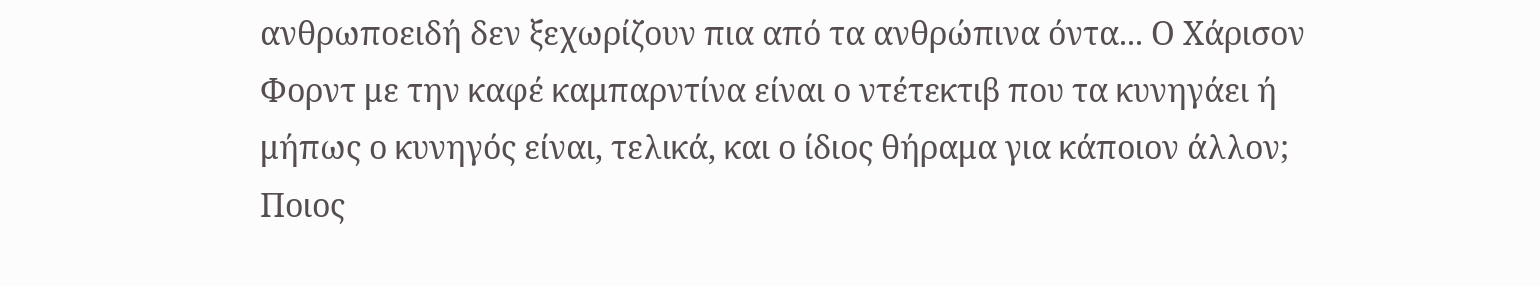ανθρωποειδή δεν ξεχωρίζουν πια από τα ανθρώπινα όντα... Ο Χάρισον Φορντ με την καφέ καμπαρντίνα είναι ο ντέτεκτιβ που τα κυνηγάει ή μήπως ο κυνηγός είναι, τελικά, και ο ίδιος θήραμα για κάποιον άλλον; Ποιος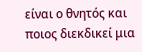είναι ο θνητός και ποιος διεκδικεί μια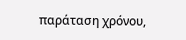παράταση χρόνου,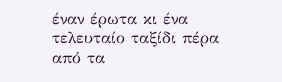έναν έρωτα κι ένα τελευταίο ταξίδι πέρα από τα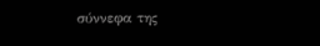σύννεφα της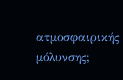ατμοσφαιρικής μόλυνσης;